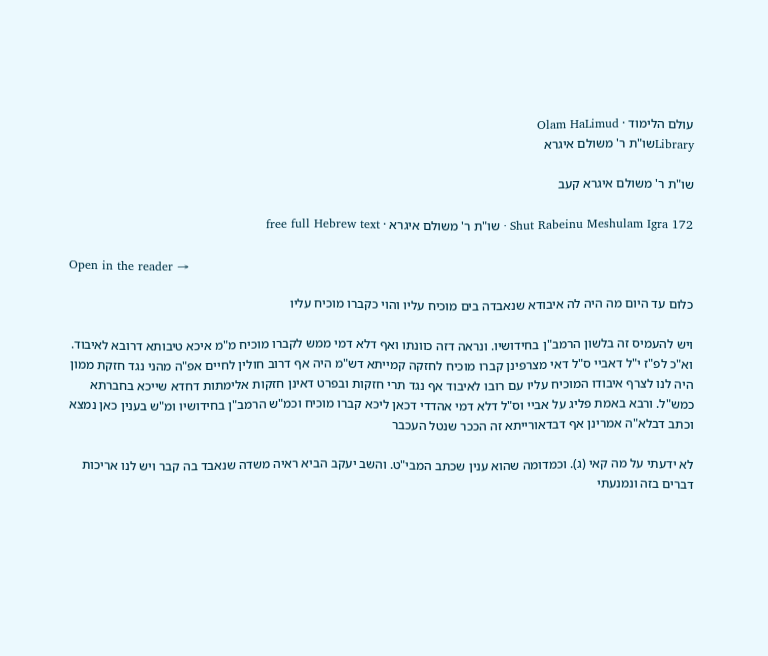עולם הלימוד · Olam HaLimud
Libraryשו"ת ר' משולם איגרא

שו"ת ר' משולם איגרא קעב

Shut Rabeinu Meshulam Igra 172 · שו"ת ר' משולם איגרא · free full Hebrew text

Open in the reader →

כלום עד היום מה היה לה איבודא שנאבדה בים מוכיח עליו והוי כקברו מוכיח עליו

ויש להעמיס זה בלשון הרמב"ן בחידושיו. ונראה דזה כוונתו ואף דלא דמי ממש לקברו מוכיח מ"מ איכא טיבותא דרובא לאיבוד. וא"כ לפ"ז י"ל דאביי ס"ל דאי מצרפינן קברו מוכיח לחזקה קמייתא דש"מ היה אף דרוב חולין לחיים אפ"ה מהני נגד חזקת ממון היה לנו לצרף איבודו המוכיח עליו עם רובו לאיבוד אף נגד תרי חזקות ובפרט דאינן חזקות אלימתות דחדא שייכא בחברתא כמש"ל. ורבא באמת פליג על אביי וס"ל דלא דמי אהדדי דכאן ליכא קברו מוכיח וכמ"ש הרמב"ן בחידושיו ומ"ש בענין כאן נמצא וכתב דבלא"ה אמרינן אף דבדאורייתא זה הככר שנטל העכבר

לא ידעתי על מה קאי (ג). וכמדומה שהוא ענין שכתב המבי"ט. והשב יעקב הביא ראיה משדה שנאבד בה קבר ויש לנו אריכות דברים בזה ונמנעתי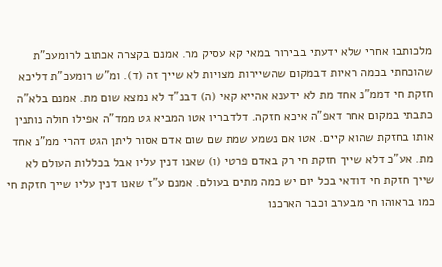מלכותבו אחרי שלא ידעתי בבירור במאי קא עסיק מר. אמנם בקצרה אכתוב לרומעכ"ת שהוכחתי בכמה ראיות דבמקום שהשיירות מצויות לא שייך זה (ד). ומ"ש רומעכ"ת דליכא חזקת חי דממ"נ אחד מת לא ידענא אהייא קאי (ה) דבנ"ד לא נמצא שום מת. אמנם בלא"ה כתבתי במקום אחר דאפ"ה איכא חזקה. דלדבריו אטו המביא גט ממד"ה אפילו חולה נותנין אותו בחזקת שהוא קיים. אטו אם נשמע שמת שם שום אדם אסור ליתן הגט דהרי ממ"נ אחד מת. אע"כ דלא שייך חזקת חי רק באדם פרטי (ו) שאנו דנין עליו אבל בכללות העולם לא שייך חזקת חי דודאי בכל יום יש כמה מתים בעולם. אמנם ע"ז שאנו דנין עליו שייך חזקת חי כמו בראוהו חי מבערב וכבר הארכנו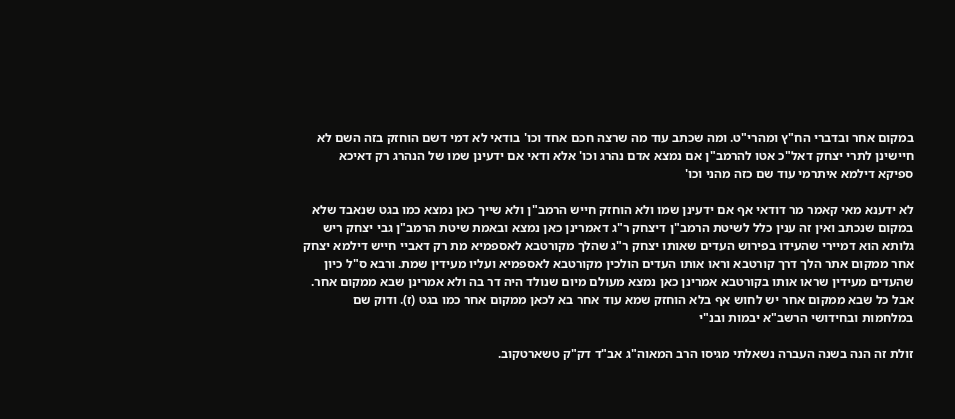במקום אחר ובדברי הח"ץ ומהרי"ט. ומה שכתב עוד מה שרצה חכם אחד וכו' בודאי לא דמי דשם הוחזק בזה השם לא חיישינן לתרי יצחק דאל"כ אטו להרמב"ן אם נמצא אדם נהרג וכו' אלא ודאי אם ידעינן שמו של הנהרג רק דאיכא ספיקא דילמא איתרמי עוד שם כזה מהני וכו'

לא ידענא מאי קאמר מר דודאי אף אם ידעינן שמו ולא הוחזק חייש הרמב"ן ולא שייך כאן נמצא כמו בגט שנאבד שלא במקום שנכתב ואין זה ענין כלל לשיטת הרמב"ן דיצחק ר"ג דאמרינן כאן נמצא ובאמת שיטת הרמב"ן גבי יצחק ריש גלותא הוא דמיירי שהעידו בפירוש העדים שאותו יצחק ר"ג שהלך מקורטבא לאספמיא מת רק דאביי חייש דילמא יצחק אחר ממקום אתר הלך דרך קורטבא וראו אותו העדים הולכין מקורטבא לאספמיא ועליו מעידין שמת. ורבא ס"ל כיון שהעדים מעידין שראו אותו בקורטבא אמרינן כאן נמצא מעולם מיום שנולד היה דר בה ולא אמרינן שבא ממקום אחר. אבל כל שבא ממקום אחר יש לחוש אף בלא הוחזק שמא עוד אחר בא לכאן ממקום אחר כמו בגט (ז). ודוק שם במלחמות ובחידושי הרשב"א יבמות ובנ"י

זולת זה הנה בשנה העברה נשאלתי מגיסו הרב המאוה"ג אב"ד דק"ק טשארטקוב.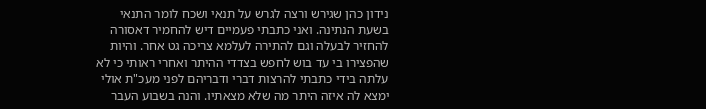נידון כהן שגירש ורצה לגרש על תנאי ושכח לומר התנאי בשעת הנתינה. ואני כתבתי פעמיים דיש להחמיר דאסורה להחזיר לבעלה וגם להתירה לעלמא צריכה גט אחר. והיות שהפצירו בי עד בוש לחפש בצדדי ההיתר ואחרי ראותי כי לא עלתה בידי כתבתי להרצות דברי ודבריהם לפני מעכ"ת אולי ימצא לה איזה היתר מה שלא מצאתיו. והנה בשבוע העבר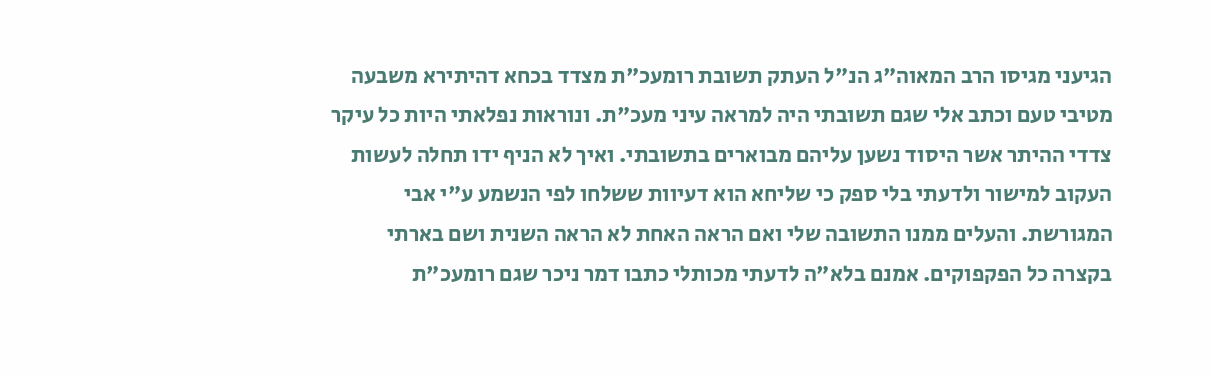הגיעני מגיסו הרב המאוה"ג הנ"ל העתק תשובת רומעכ"ת מצדד בכחא דהיתירא משבעה מטיבי טעם וכתב אלי שגם תשובתי היה למראה עיני מעכ"ת. ונוראות נפלאתי היות כל עיקר צדדי ההיתר אשר היסוד נשען עליהם מבוארים בתשובתי. ואיך לא הניף ידו תחלה לעשות העקוב למישור ולדעתי בלי ספק כי שליחא הוא דעיוות ששלחו לפי הנשמע ע"י אבי המגורשת. והעלים ממנו התשובה שלי ואם הראה האחת לא הראה השנית ושם בארתי בקצרה כל הפקפוקים. אמנם בלא"ה לדעתי מכותלי כתבו דמר ניכר שגם רומעכ"ת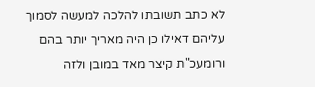לא כתב תשובתו להלכה למעשה לסמוך עליהם דאילו כן היה מאריך יותר בהם ורומעכ"ת קיצר מאד במובן ולזה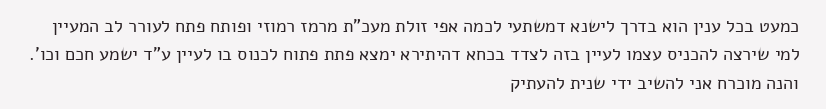כמעט בכל ענין הוא בדרך לישנא דמשתעי לכמה אפי זולת מעכ"ת מרמז רמוזי ופותח פתח לעורר לב המעיין למי שירצה להכניס עצמו לעיין בזה לצדד בכחא דהיתירא ימצא פתת פתוח לכנוס בו לעיין ע"ד ישמע חכם וכו'. והנה מוכרח אני להשיב ידי שנית להעתיק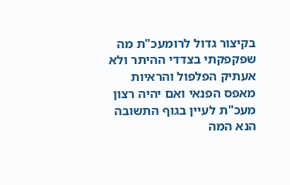בקיצור גדול לרומעכ"ת מה שפקפקתי בצדדי ההיתר ולא אעתיק הפלפול והראיות מאפס הפנאי ואם יהיה רצון מעכ"ת לעיין בגוף התשובה הנא המה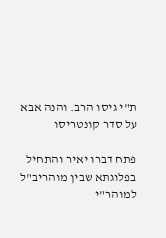ת"י גיסו הרב. והנה אבא על סדר קונטריסו

פתח דברו יאיר והתחיל בפלוגתא שבין מוהריב"ל למוהר"י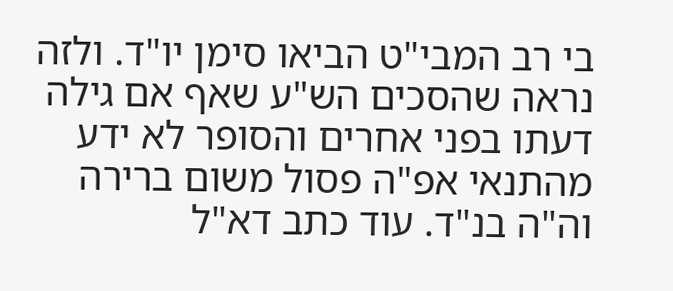בי רב המבי"ט הביאו סימן יו"ד. ולזה נראה שהסכים הש"ע שאף אם גילה דעתו בפני אחרים והסופר לא ידע מהתנאי אפ"ה פסול משום ברירה וה"ה בנ"ד. עוד כתב דא"ל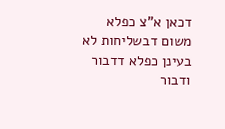דכאן א"צ כפלא משום דבשליחות לא בעינן כפלא דדבור ודבור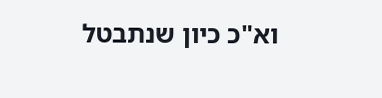וא"כ כיון שנתבטל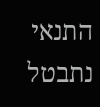התנאי נתבטל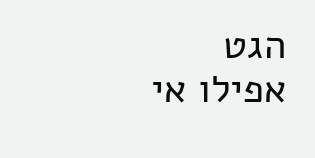הגט אפילו אי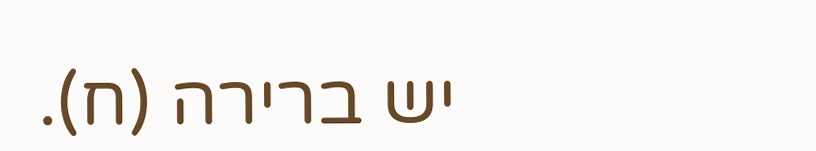יש ברירה (ח).